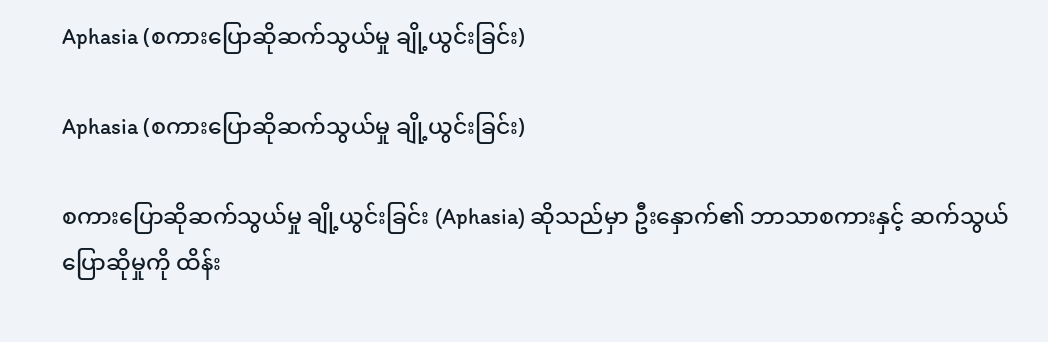Aphasia (စကားပြောဆိုဆက်သွယ်မှု ချို့ယွင်းခြင်း)

Aphasia (စကားပြောဆိုဆက်သွယ်မှု ချို့ယွင်းခြင်း)

စကားပြောဆိုဆက်သွယ်မှု ချို့ယွင်းခြင်း (Aphasia) ဆိုသည်မှာ ဦးနှောက်၏ ဘာသာစကားနှင့် ဆက်သွယ်ပြောဆိုမှုကို ထိန်း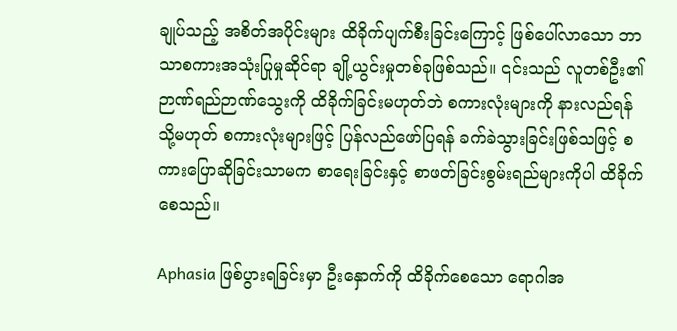ချုပ်သည့် အစိတ်အပိုင်းများ ထိခိုက်ပျက်စီးခြင်းကြောင့် ဖြစ်ပေါ်လာသော ဘာသာစကားအသုံးပြုမှုဆိုင်ရာ ချို့ယွင်းမှုတစ်ခုဖြစ်သည်။ ၎င်းသည် လူတစ်ဦး၏ ဉာဏ်ရည်ဉာဏ်သွေးကို ထိခိုက်ခြင်းမဟုတ်ဘဲ စကားလုံးများကို နားလည်ရန် သို့မဟုတ် စကားလုံးများဖြင့် ပြန်လည်ဖော်ပြရန် ခက်ခဲသွားခြင်းဖြစ်သဖြင့် စကားပြောဆိုခြင်းသာမက စာရေးခြင်းနှင့် စာဖတ်ခြင်းစွမ်းရည်များကိုပါ ထိခိုက်စေသည်။

Aphasia ဖြစ်ပွားရခြင်းမှာ ဦးနှောက်ကို ထိခိုက်စေသော ရောဂါအ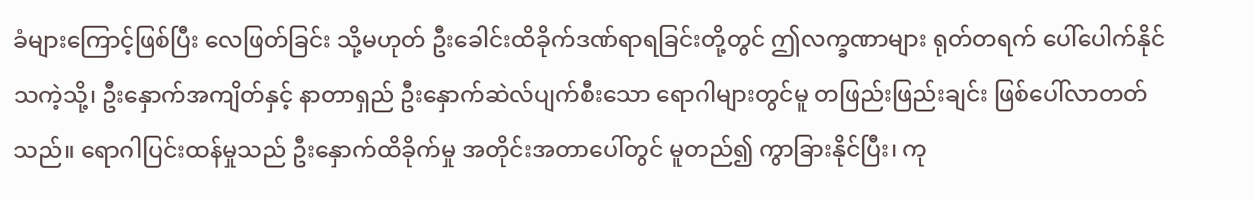ခံများကြောင့်ဖြစ်ပြီး လေဖြတ်ခြင်း သို့မဟုတ် ဦးခေါင်းထိခိုက်ဒဏ်ရာရခြင်းတို့တွင် ဤလက္ခဏာများ ရုတ်တရက် ပေါ်ပေါက်နိုင်သကဲ့သို့၊ ဦးနှောက်အကျိတ်နှင့် နာတာရှည် ဦးနှောက်ဆဲလ်ပျက်စီးသော ရောဂါများတွင်မူ တဖြည်းဖြည်းချင်း ဖြစ်ပေါ်လာတတ်သည်။ ရောဂါပြင်းထန်မှုသည် ဦးနှောက်ထိခိုက်မှု အတိုင်းအတာပေါ်တွင် မူတည်၍ ကွာခြားနိုင်ပြီး၊ ကု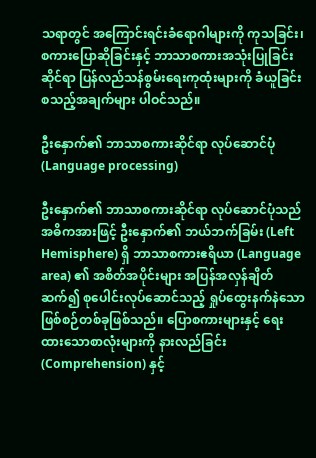သရာတွင် အကြောင်းရင်းခံရောဂါများကို ကုသခြင်း၊ စကားပြောဆိုခြင်းနှင့် ဘာသာစကားအသုံးပြုခြင်းဆိုင်ရာ ပြန်လည်သန်စွမ်းရေးကုထုံးများကို ခံယူခြင်း စသည့်အချက်များ ပါဝင်သည်။

ဦးနှောက်၏ ဘာသာစကားဆိုင်ရာ လုပ်ဆောင်ပုံ (Language processing)

ဦးနှောက်၏ ဘာသာစကားဆိုင်ရာ လုပ်ဆောင်ပုံသည် အဓိကအားဖြင့် ဦးနှောက်၏ ဘယ်ဘက်ခြမ်း (Left Hemisphere) ရှိ ဘာသာစကားဧရိယာ (Language area) ၏ အစိတ်အပိုင်းများ အပြန်အလှန်ချိတ်ဆက်၍ စုပေါင်းလုပ်ဆောင်သည့် ရှုပ်ထွေးနက်နဲသော ဖြစ်စဉ်တစ်ခုဖြစ်သည်။ ပြောစကားများနှင့် ရေးထားသောစာလုံးများကို နားလည်ခြင်း (Comprehension) နှင့်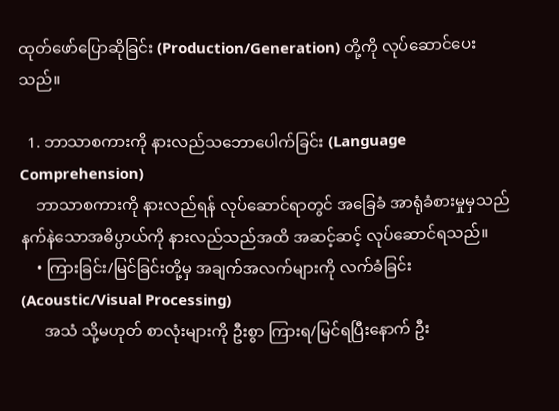ထုတ်ဖော်ပြောဆိုခြင်း (Production/Generation) တို့ကို လုပ်ဆောင်ပေးသည်။

  1. ဘာသာစကားကို နားလည်သဘောပေါက်ခြင်း (Language Comprehension)
    ဘာသာစကားကို နားလည်ရန် လုပ်ဆောင်ရာတွင် အခြေခံ အာရုံခံစားမှုမှသည် နက်နဲသောအဓိပ္ပာယ်ကို နားလည်သည်အထိ အဆင့်ဆင့် လုပ်ဆောင်ရသည်။
    • ကြားခြင်း/မြင်ခြင်းတို့မှ အချက်အလက်များကို လက်ခံခြင်း (Acoustic/Visual Processing)
      အသံ သို့မဟုတ် စာလုံးများကို ဦးစွာ ကြားရ/မြင်ရပြီးနောက် ဦး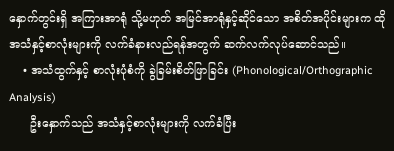နှောက်တွင်းရှိ အကြားအာရုံ သို့မဟုတ် အမြင်အာရုံနှင့်ဆိုင်သော အစိတ်အပိုင်းများက ထိုအသံနှင့်စာလုံးများကို လက်ခံနားလည်ရန်အတွက် ဆက်လက်လုပ်ဆောင်သည်။
    • အသံထွက်နှင့် စာလုံးပုံစံကို ခွဲခြမ်းစိတ်ဖြာခြင်း (Phonological/Orthographic Analysis)
      ဦးနှောက်သည် အသံနှင့်စာလုံးများကို လက်ခံပြီး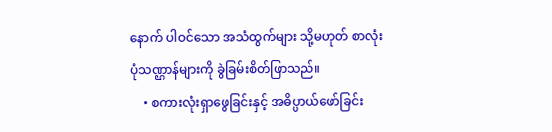နောက် ပါဝင်သော အသံထွက်များ သို့မဟုတ် စာလုံးပုံသဏ္ဌာန်များကို ခွဲခြမ်းစိတ်ဖြာသည်။
    • စကားလုံးရှာဖွေခြင်းနှင့် အဓိပ္ပာယ်ဖော်ခြင်း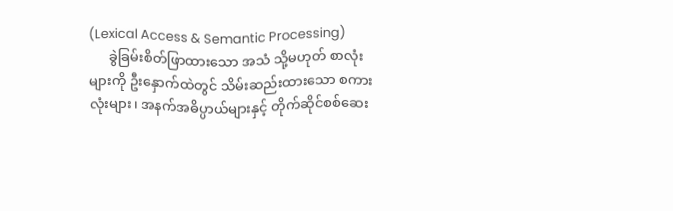(Lexical Access & Semantic Processing)
      ခွဲခြမ်းစိတ်ဖြာထားသော အသံ သို့မဟုတ် စာလုံးများကို ဦးနှောက်ထဲတွင် သိမ်းဆည်းထားသော စကားလုံးများ၊ အနက်အဓိပ္ပာယ်များနှင့် တိုက်ဆိုင်စစ်ဆေး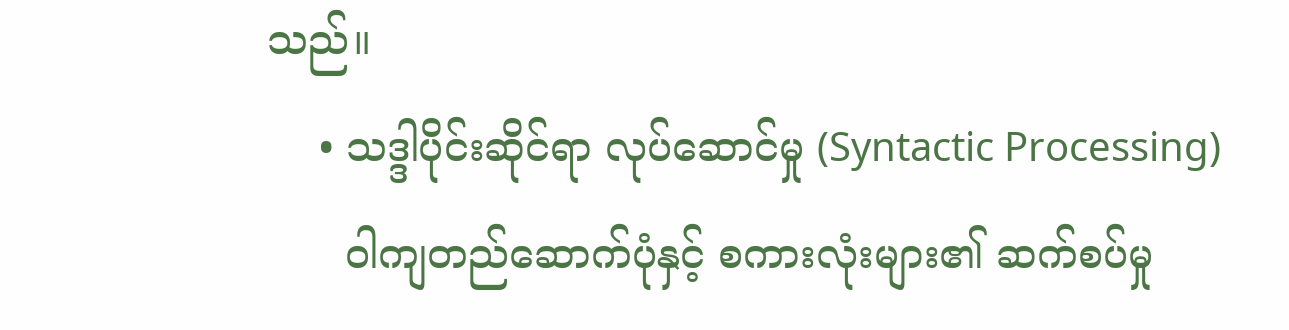သည်။
    • သဒ္ဒါပိုင်းဆိုင်ရာ လုပ်ဆောင်မှု (Syntactic Processing)
      ဝါကျတည်ဆောက်ပုံနှင့် စကားလုံးများ၏ ဆက်စပ်မှု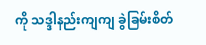ကို သဒ္ဒါနည်းကျကျ ခွဲခြမ်းစိတ်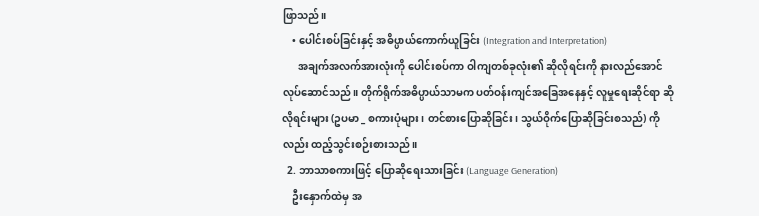ဖြာသည်။
    • ပေါင်းစပ်ခြင်းနှင့် အဓိပ္ပာယ်ကောက်ယူခြင်း (Integration and Interpretation)
      အချက်အလက်အားလုံးကို ပေါင်းစပ်ကာ ဝါကျတစ်ခုလုံး၏ ဆိုလိုရင်းကို နားလည်အောင် လုပ်ဆောင်သည်။ တိုက်ရိုက်အဓိပ္ပာယ်သာမက ပတ်ဝန်းကျင်အခြေအနေနှင့် လူမှုရေးဆိုင်ရာ ဆိုလိုရင်းများ (ဥပမာ _ စကားပုံများ၊ တင်စားပြောဆိုခြင်း၊ သွယ်ဝိုက်ပြောဆိုခြင်းစသည်) ကိုလည်း ထည့်သွင်းစဉ်းစားသည်။
  2. ဘာသာစကားဖြင့် ပြောဆိုရေးသားခြင်း (Language Generation)
    ဦးနှောက်ထဲမှ အ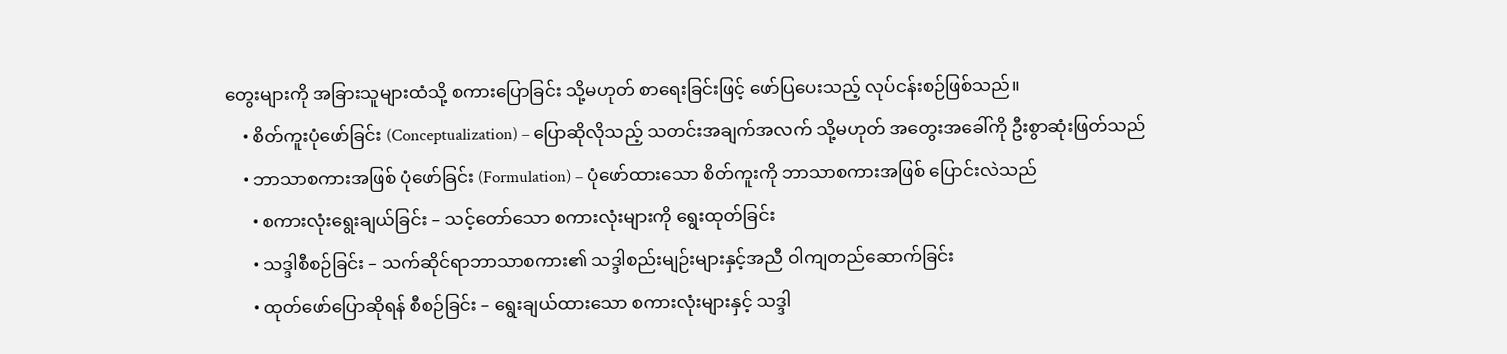တွေးများကို အခြားသူများထံသို့ စကားပြောခြင်း သို့မဟုတ် စာရေးခြင်းဖြင့် ဖော်ပြပေးသည့် လုပ်ငန်းစဉ်ဖြစ်သည်။
    • စိတ်ကူးပုံဖော်ခြင်း (Conceptualization) – ပြောဆိုလိုသည့် သတင်းအချက်အလက် သို့မဟုတ် အတွေးအခေါ်ကို ဦးစွာဆုံးဖြတ်သည်
    • ဘာသာစကားအဖြစ် ပုံဖော်ခြင်း (Formulation) – ပုံဖော်ထားသော စိတ်ကူးကို ဘာသာစကားအဖြစ် ပြောင်းလဲသည်
      • စကားလုံးရွေးချယ်ခြင်း – သင့်တော်သော စကားလုံးများကို ရွေးထုတ်ခြင်း
      • သဒ္ဒါစီစဉ်ခြင်း – သက်ဆိုင်ရာဘာသာစကား၏ သဒ္ဒါစည်းမျဉ်းများနှင့်အညီ ဝါကျတည်ဆောက်ခြင်း
      • ထုတ်ဖော်ပြောဆိုရန် စီစဉ်ခြင်း – ရွေးချယ်ထားသော စကားလုံးများနှင့် သဒ္ဒါ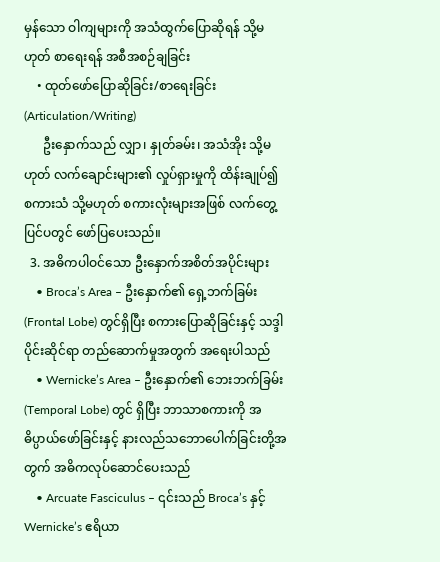မှန်သော ဝါကျများကို အသံထွက်ပြောဆိုရန် သို့မဟုတ် စာရေးရန် အစီအစဉ်ချခြင်း
    • ထုတ်ဖော်ပြောဆိုခြင်း/စာရေးခြင်း (Articulation/Writing)
      ဦးနှောက်သည် လျှာ၊ နှုတ်ခမ်း၊ အသံအိုး သို့မဟုတ် လက်ချောင်းများ၏ လှုပ်ရှားမှုကို ထိန်းချုပ်၍ စကားသံ သို့မဟုတ် စကားလုံးများအဖြစ် လက်တွေ့ပြင်ပတွင် ဖော်ပြပေးသည်။
  3. အဓိကပါဝင်သော ဦးနှောက်အစိတ်အပိုင်းများ
    • Broca’s Area – ဦးနှောက်၏ ရှေ့ဘက်ခြမ်း (Frontal Lobe) တွင်ရှိပြီး စကားပြောဆိုခြင်းနှင့် သဒ္ဒါပိုင်းဆိုင်ရာ တည်ဆောက်မှုအတွက် အရေးပါသည်
    • Wernicke’s Area – ဦးနှောက်၏ ဘေးဘက်ခြမ်း (Temporal Lobe) တွင် ရှိပြီး ဘာသာစကားကို အဓိပ္ပာယ်ဖော်ခြင်းနှင့် နားလည်သဘောပေါက်ခြင်းတို့အတွက် အဓိကလုပ်ဆောင်ပေးသည်
    • Arcuate Fasciculus – ၎င်းသည် Broca’s နှင့် Wernicke’s ဧရိယာ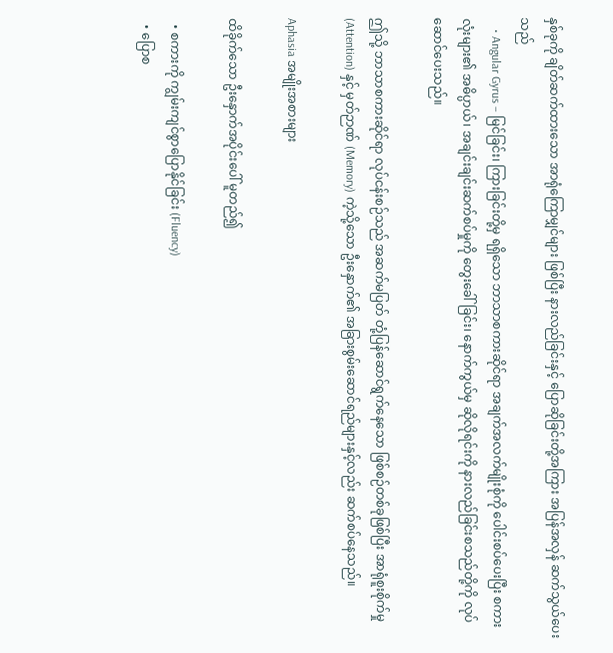နှစ်ခုကို ချိတ်ဆက်ထားသော အာရုံကြောမျှင်များ ဖြစ်ပြီး နားလည်ခြင်းနှင့် ပြောဆိုခြင်းတို့အကြား အပြန်အလှန် ဆက်သွယ်ပေးသည်
    • Angular Gyrus – မြင်ခြင်း၊ ကြားခြင်းတို့မှ ရရှိသော ဘာသာစကားဆိုင်ရာ အချက်အလက်မျိုးစုံကို ပေါင်းစပ်ပေးပြီး စကားလုံးများ၏ အဓိပ္ပာယ်၊ အချင်းချင်းဆက်စပ်မှုကို တွေးခေါ်ခြင်း၊ နောက်ကွယ်မှ ဆိုလိုရင်းကို နားလည်ခြင်းစသည်တို့ကို လုပ်ဆောင်ပေးသည်။

ဤသို့ ဘာသာစကားဆိုင်ရာ လုပ်ငန်းစဉ်သည် အဆက်မပြတ် တုံ့ပြန်ဆောင်ရွက်နေသော ဖြစ်စဉ်တစ်ခုဖြစ်ပြီး အာရုံစူးစိုက်မှု (Attention) နှင့် မှတ်ဉာဏ် (Memory) ကဲ့သို့သော ဦးနှောက်၏ အခြားစွမ်းဆောင်ရည်များနှင့်လည်း ဆက်စပ်နေသည်။

Aphasia အမျိုးအစားများ

ထိခိုက်သော ဦးနှောက်အပိုင်းပေါ် မူတည်၍

  • စကားကို ကျွမ်းကျင်စွာပြောနိုင်ခြင်း (Fluency)
  • ပြောစ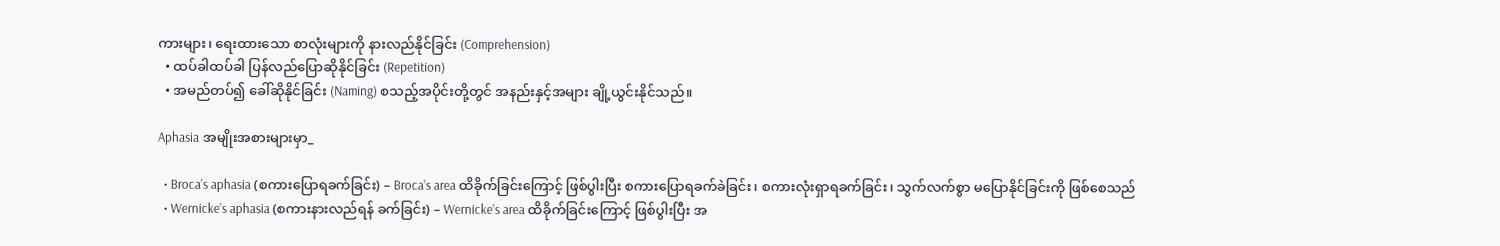ကားများ၊ ရေးထားသော စာလုံးများကို နားလည်နိုင်ခြင်း (Comprehension)
  • ထပ်ခါထပ်ခါ ပြန်လည်ပြောဆိုနိုင်ခြင်း (Repetition)
  • အမည်တပ်၍ ခေါ်ဆိုနိုင်ခြင်း (Naming) စသည့်အပိုင်းတို့တွင် အနည်းနှင့်အများ ချို့ယွင်းနိုင်သည်။

Aphasia အမျိုးအစားများမှာ_

  • Broca’s aphasia (စကားပြောရခက်ခြင်း) – Broca’s area ထိခိုက်ခြင်းကြောင့် ဖြစ်ပွါးပြီး စကားပြောရခက်ခဲခြင်း၊ စကားလုံးရှာရခက်ခြင်း၊ သွက်လက်စွာ မပြောနိုင်ခြင်းကို ဖြစ်စေသည်
  • Wernicke’s aphasia (စကားနားလည်ရန် ခက်ခြင်း) – Wernicke’s area ထိခိုက်ခြင်းကြောင့် ဖြစ်ပွါးပြီး အ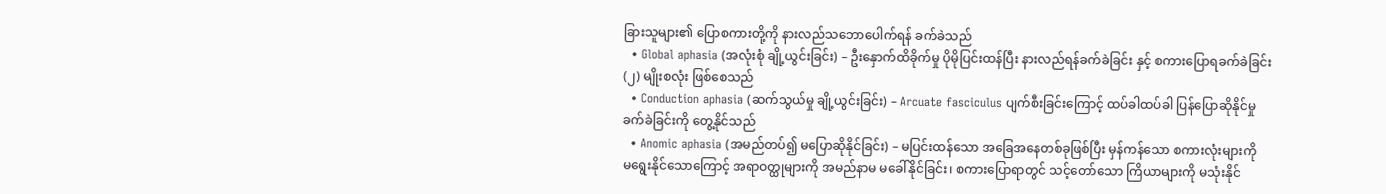ခြားသူများ၏ ပြောစကားတို့ကို နားလည်သဘောပေါက်ရန် ခက်ခဲသည်
  • Global aphasia (အလုံးစုံ ချို့ယွင်းခြင်း) – ဦးနှောက်ထိခိုက်မှု ပိုမိုပြင်းထန်ပြီး နားလည်ရန်ခက်ခဲခြင်း နှင့် စကားပြောရခက်ခဲခြင်း (၂) မျိုးစလုံး ဖြစ်စေသည်
  • Conduction aphasia (ဆက်သွယ်မှု ချို့ယွင်းခြင်း) – Arcuate fasciculus ပျက်စီးခြင်းကြောင့် ထပ်ခါထပ်ခါ ပြန်ပြောဆိုနိုင်မှု ခက်ခဲခြင်းကို တွေ့နိုင်သည်
  • Anomic aphasia (အမည်တပ်၍ မပြောဆိုနိုင်ခြင်း) – မပြင်းထန်သော အခြေအနေတစ်ခုဖြစ်ပြီး မှန်ကန်သော စကားလုံးများကို မ‌ရွေးနိုင်သောကြောင့် အရာဝတ္ထုများကို အမည်နာမ မခေါ်နိုင်ခြင်း၊ စကားပြောရာတွင် သင့်တော်သော ကြိယာများကို မသုံးနိုင်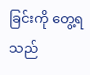ခြင်းကို တွေ့ရသည်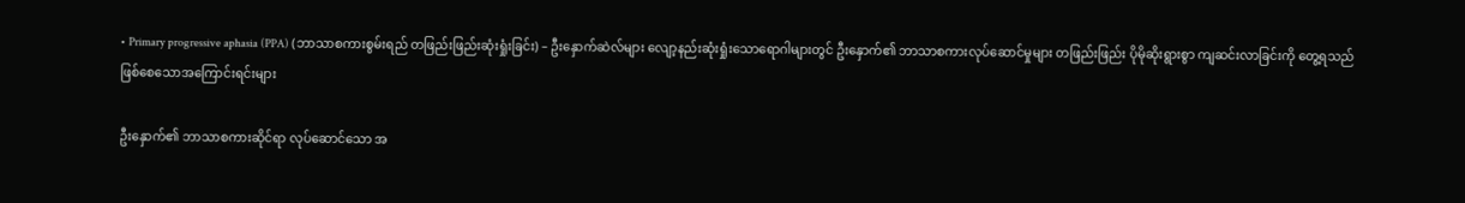• Primary progressive aphasia (PPA) (ဘာသာစကားစွမ်းရည် တဖြည်းဖြည်းဆုံးရှုံးခြင်း) – ဦးနှောက်ဆဲလ်များ လျော့နည်းဆုံးရှုံးသောရောဂါများတွင် ဦးနှောက်၏ ဘာသာစကားလုပ်ဆောင်မှုများ တဖြည်းဖြည်း ပိုမိုဆိုးရွားစွာ ကျဆင်းလာခြင်းကို တွေ့ရသည်
ဖြစ်စေသောအကြောင်းရင်းများ

ဦးနှောက်၏ ဘာသာစကားဆိုင်ရာ လုပ်ဆောင်သော အ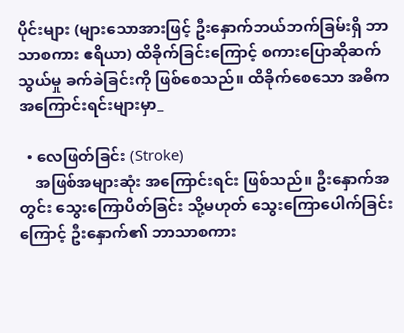ပိုင်းများ (များသောအားဖြင့် ဦးနှောက်ဘယ်ဘက်ခြမ်းရှိ ဘာသာစကား ဧရိယာ) ထိခိုက်ခြင်းကြောင့် စကားပြောဆိုဆက်သွယ်မှု ခက်ခဲခြင်းကို ဖြစ်စေသည်။ ထိခိုက်စေသော အဓိကအကြောင်းရင်းများမှာ_

  • လေဖြတ်ခြင်း (Stroke)
    အဖြစ်အများဆုံး အကြောင်းရင်း ဖြစ်သည်။ ဦးနှောက်အတွင်း သွေးကြောပိတ်ခြင်း သို့မဟုတ် သွေးကြောပေါက်ခြင်းကြောင့် ဦးနှောက်၏ ဘာသာစကား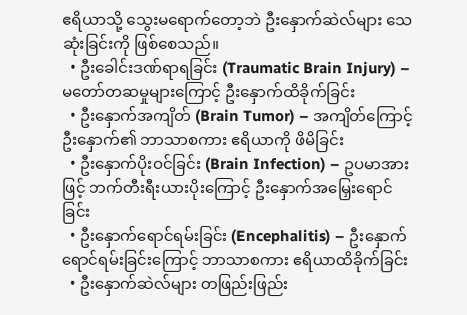ဧရိယာသို့ သွေးမရောက်တော့ဘဲ ဦးနှောက်ဆဲလ်များ သေဆုံးခြင်းကို ဖြစ်စေသည်။
  • ဦးခေါင်းဒဏ်ရာရခြင်း (Traumatic Brain Injury) – မတော်တဆမှုများကြောင့် ဦးနှောက်ထိခိုက်ခြင်း
  • ဦးနှောက်အကျိတ် (Brain Tumor) – အကျိတ်ကြောင့် ဦးနှောက်၏ ဘာသာစကား ဧရိယာကို ဖိမိခြင်း
  • ဦးနှောက်ပိုးဝင်ခြင်း (Brain Infection) – ဥပမာအားဖြင့် ဘက်တီးရီးယားပိုးကြောင့် ဦးနှောက်အမြှေးရောင်ခြင်း
  • ဦးနှောက်ရောင်ရမ်းခြင်း (Encephalitis) – ဦးနှောက်ရောင်ရမ်းခြင်းကြောင့် ဘာသာစကား ဧရိယာထိခိုက်ခြင်း
  • ဦးနှောက်ဆဲလ်များ တဖြည်းဖြည်း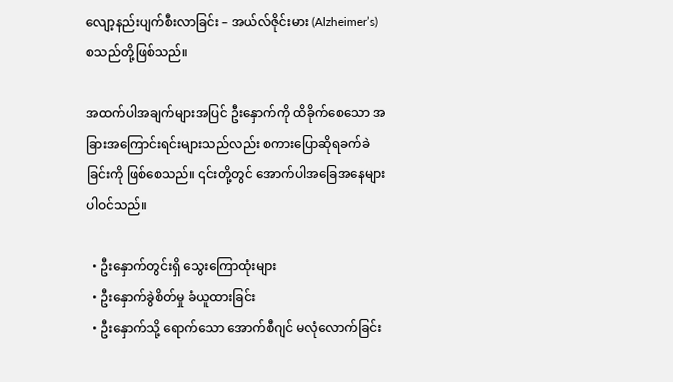လျော့နည်းပျက်စီးလာခြင်း – အယ်လ်ဇိုင်းမား (Alzheimer’s) စသည်တို့ဖြစ်သည်။

အထက်ပါအချက်များအပြင် ဦးနှောက်ကို ထိခိုက်စေသော အခြားအကြောင်းရင်းများသည်လည်း စကားပြောဆိုရခက်ခဲခြင်းကို ဖြစ်စေသည်။ ၎င်းတို့တွင် အောက်ပါအခြေအနေများ ပါဝင်သည်။

  • ဦးနှောက်တွင်းရှိ သွေးကြောထုံးများ
  • ဦးနှောက်ခွဲစိတ်မှု ခံယူထားခြင်း
  • ဦးနှောက်သို့ ရောက်သော အောက်စီဂျင် မလုံ‌လောက်ခြင်း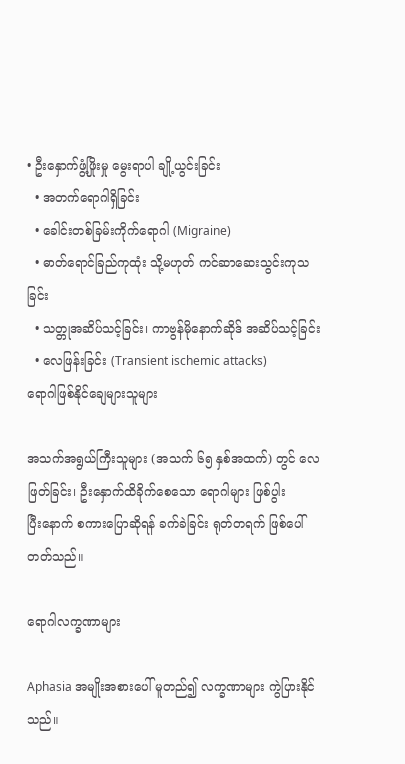• ဦးနှောက်ဖွံ့ဖြိုးမှု မွေးရာပါ ချို့ယွင်းခြင်း
  • အတက်ရောဂါရှိခြင်း
  • ခေါင်းတစ်ခြမ်းကိုက်ရောဂါ (Migraine)
  • ဓာတ်‌ရောင်ခြည်ကုထုံး သို့မဟုတ် ကင်ဆာဆေးသွင်းကုသခြင်း
  • သတ္တုအဆိပ်သင့်ခြင်း၊ ကာဗွန်မိုနောက်ဆိုဒ် အဆိပ်သင့်ခြင်း
  • လေဖြန်းခြင်း (Transient ischemic attacks)
ရောဂါဖြစ်နိုင်ချေများသူများ

အသက်အရွယ်ကြီးသူများ (အသက် ၆၅ နှစ်အထက်) တွင် လေဖြတ်ခြင်း၊ ဦးနှောက်ထိခိုက်စေသော ရောဂါများ ဖြစ်ပွါးပြီး‌နောက် စကားပြောဆိုရန် ခက်ခဲခြင်း ရုတ်တရက် ဖြစ်ပေါ်တတ်သည်။

ရောဂါလက္ခဏာများ

Aphasia အမျိုးအစားပေါ် မူတည်၍ လက္ခဏာများ ကွဲပြားနိုင်သည်။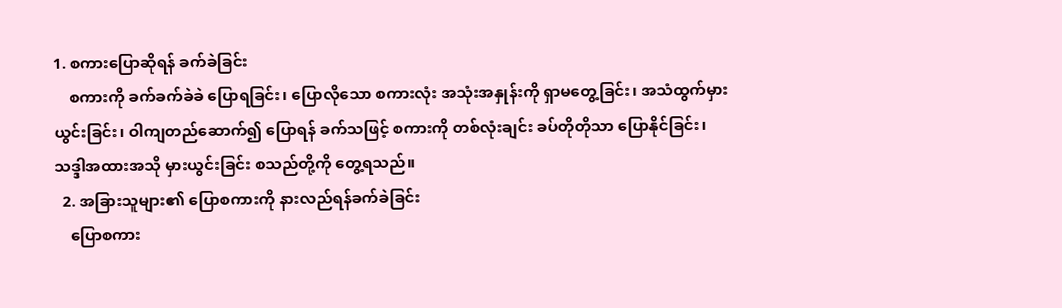1. စကားပြောဆိုရန် ခက်ခဲခြင်း
    စကားကို ခက်ခက်ခဲခဲ ပြောရခြင်း၊ ပြောလိုသော စကားလုံး အသုံးအနှုန်းကို ရှာမတွေ့ခြင်း၊ အသံထွက်မှားယွင်းခြင်း၊ ဝါကျတည်ဆောက်၍ ပြောရန် ခက်သဖြင့် စကားကို တစ်လုံးချင်း ခပ်တိုတိုသာ ပြောနိုင်ခြင်း၊ သဒ္ဒါအထားအသို မှားယွင်းခြင်း စသည်တို့ကို တွေ့ရသည်။
  2. အခြားသူများ၏ ပြောစကားကို နားလည်ရန်ခက်ခဲခြင်း
    ပြောစကား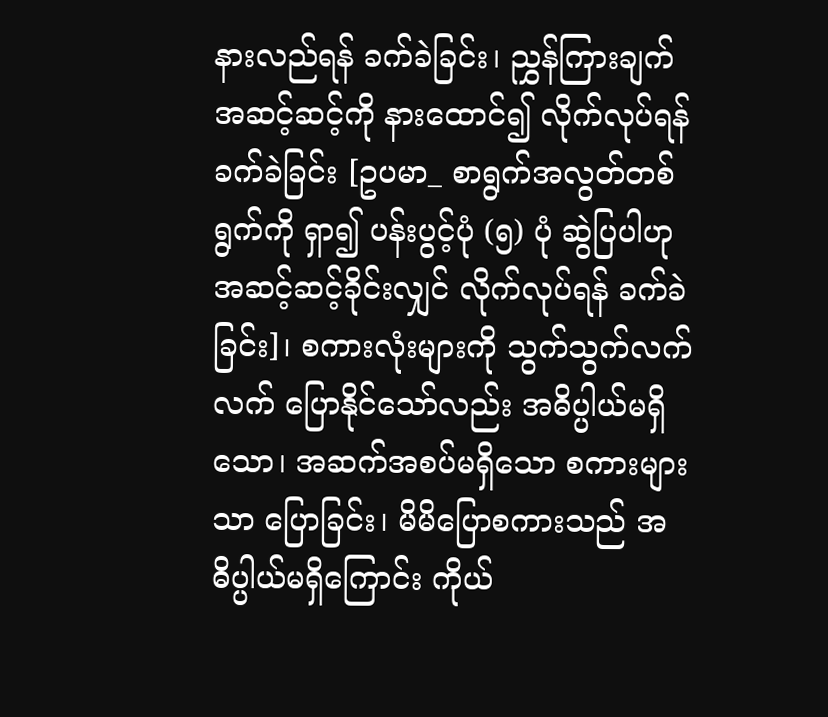နားလည်ရန် ခက်ခဲခြင်း၊ ညွှန်ကြားချက် အဆင့်ဆင့်ကို နားထောင်၍ လိုက်လုပ်ရန် ခက်ခဲခြင်း [ဥပမာ_ စာရွက်အလွတ်တစ်ရွက်ကို ရှာ၍ ပန်းပွင့်ပုံ (၅) ပုံ ဆွဲပြပါဟု အဆင့်ဆင့်ခိုင်းလျှင် လိုက်လုပ်ရန် ခက်ခဲခြင်း]၊ စကားလုံးများကို သွက်သွက်လက်လက် ပြောနိုင်သော်လည်း အဓိပ္ပါယ်မရှိသော၊ အဆက်အစပ်မရှိသော စကားများသာ ပြောခြင်း၊ မိမိပြောစကားသည် အဓိပ္ပါယ်မရှိကြောင်း ကိုယ်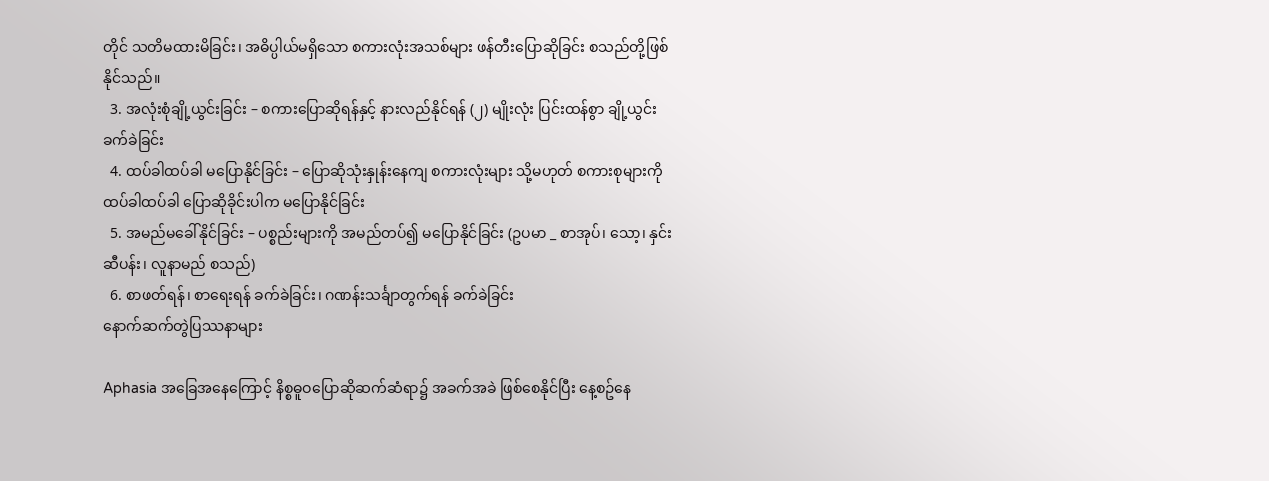တိုင် သတိမထားမိခြင်း၊ အဓိပ္ပါယ်မရှိသော စကားလုံးအသစ်များ ဖန်တီးပြောဆိုခြင်း စသည်တို့ဖြစ်နိုင်သည်။
  3. အလုံးစုံချို့ယွင်းခြင်း – စကားပြောဆိုရန်နှင့် နားလည်နိုင်ရန် (၂) မျိုးလုံး ပြင်းထန်စွာ ချို့ယွင်းခက်ခဲခြင်း
  4. ထပ်ခါထပ်ခါ မပြောနိုင်ခြင်း – ပြောဆိုသုံးနှုန်းနေကျ စကားလုံးများ သို့မဟုတ် စကားစုများကို ထပ်ခါထပ်ခါ ပြောဆိုခိုင်းပါက မပြောနိုင်ခြင်း
  5. အမည်မခေါ်နိုင်ခြင်း – ပစ္စည်းများကို အမည်တပ်၍ မပြောနိုင်ခြင်း (ဥပမာ _ စာအုပ်၊ သော့၊ နှင်းဆီပန်း၊ လူနာမည် စသည်)
  6. စာဖတ်ရန်၊ စာရေးရန် ခက်ခဲခြင်း၊ ဂဏန်းသင်္ချာတွက်ရန် ခက်ခဲခြင်း
နောက်ဆက်တွဲပြဿနာများ

Aphasia အခြေအနေကြောင့် နိစ္စဓူဝပြောဆိုဆက်ဆံရာ၌ အခက်အခဲ ဖြစ်စေနိုင်ပြီး နေ့စဥ်နေ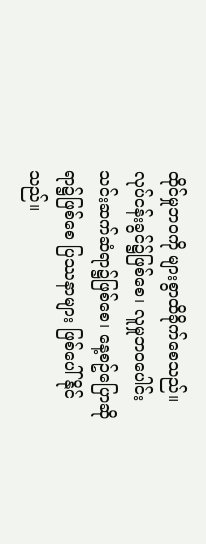ထိုင်မှုဘဝကို များစွာထိခိုက်စေသည်။ လုပ်ငန်းခွင်၌ဖြစ်စေ၊ လူမှုဘဝပေါင်းသင်းဆက်ဆံရာ၌ဖြစ်စေ၊ နေ့စဥ်ပြောဆိုရာ၌ဖြစ်စေ ပြဿနာများ ဖြစ်ပေါ်နိုင်သည်။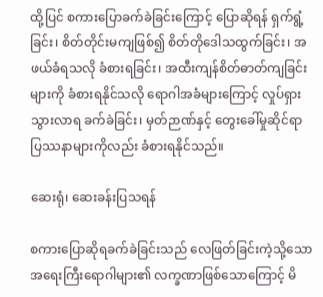ထို့ပြင် စကားပြောခက်ခဲခြင်းကြောင့် ပြောဆိုရန် ရှက်ရွံ့ခြင်း၊ စိတ်တိုင်းမကျဖြစ်၍ စိတ်တိုဒေါသထွက်ခြင်း၊ အဖယ်ခံရသလို ခံစားရခြင်း၊ အထီးကျန်စိတ်ဓာတ်ကျခြင်းများကို ခံစားရနိုင်သလို ရောဂါအခံများကြောင့် လှုပ်ရှားသွားလာရ ခက်ခဲခြင်း၊ မှတ်ဉာဏ်နှင့် တွေးခေါ်မှုဆိုင်ရာ ပြဿနာများကိုလည်း ခံစားရနိုင်သည်။

ဆေးရုံ၊ ဆေးခန်းပြသရန်

စကားပြောဆိုရခက်ခဲခြင်းသည် လေဖြတ်ခြင်းကဲ့သို့သော အရေးကြီးရောဂါများ၏ လက္ခဏာဖြစ်သောကြောင့် မိ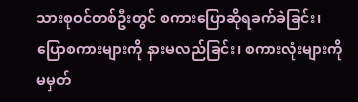သားစုဝင်တစ်ဦးတွင် စကားပြောဆိုရခက်ခဲခြင်း၊ ပြောစကားများကို နားမလည်ခြင်း၊ စကားလုံးများကို မမှတ်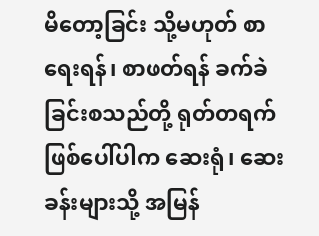မိတော့ခြင်း သို့မဟုတ် စာရေးရန်၊ စာဖတ်ရန် ခက်ခဲခြင်းစသည်တို့ ရုတ်တရက်ဖြစ်ပေါ်ပါက ဆေးရုံ၊ ဆေးခန်းများသို့ အမြန်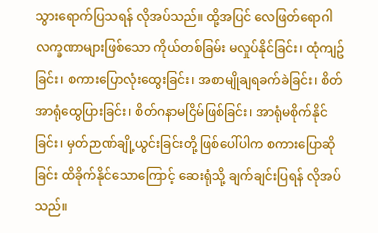သွားရောက်ပြသရန် လိုအပ်သည်။ ထို့အပြင် လေဖြတ်ရောဂါလက္ခဏာများဖြစ်သော ကိုယ်တစ်ခြမ်း မလှုပ်နိုင်ခြင်း၊ ထုံကျဥ်ခြင်း၊ စကားပြောလုံးထွေးခြင်း၊ အစာမျိုချရခက်ခဲခြင်း၊ စိတ်အာရုံထွေပြားခြင်း၊ စိတ်ဂနာမငြိမ်ဖြစ်ခြင်း၊ အာရုံမစိုက်နိုင်ခြင်း၊ မှတ်ဉာဏ်ချို့ယွင်းခြင်းတို့ ဖြစ်ပေါ်ပါက စကားပြောဆိုခြင်း ထိခိုက်နိုင်သောကြောင့် ဆေးရုံသို့ ချက်ချင်းပြရန် လိုအပ်သည်။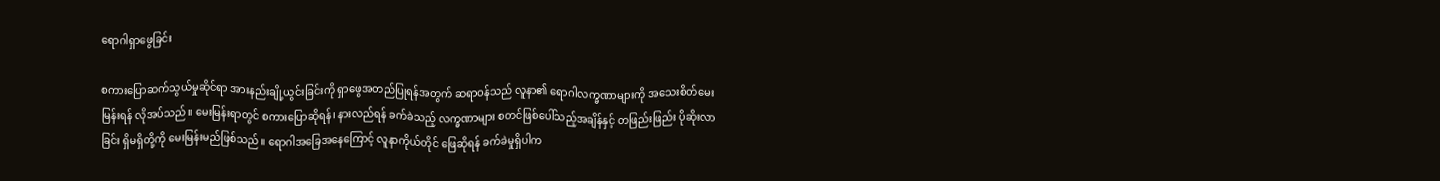ရောဂါရှာဖွေခြင်း

စကားပြောဆက်သွယ်မှုဆိုင်ရာ အားနည်းချို့ယွင်းခြင်းကို ရှာဖွေအတည်ပြုရန်အတွက် ဆရာဝန်သည် လူနာ၏ ရောဂါလက္ခဏာများကို အသေးစိတ်မေးမြန်းရန် လိုအပ်သည်။ မေးမြန်းရာတွင် စကားပြောဆိုရန်၊ နားလည်ရန် ခက်ခဲသည့် လက္ခဏာများ စတင်ဖြစ်ပေါ်သည့်အချိန်နှင့် တဖြည်းဖြည်း ပိုဆိုးလာခြင်း ရှိမရှိတို့ကို မေးမြန်းမည်ဖြစ်သည်။ ရောဂါအခြေအနေကြောင့် လူနာကိုယ်တိုင် ဖြေဆိုရန် ခက်ခဲမှုရှိပါက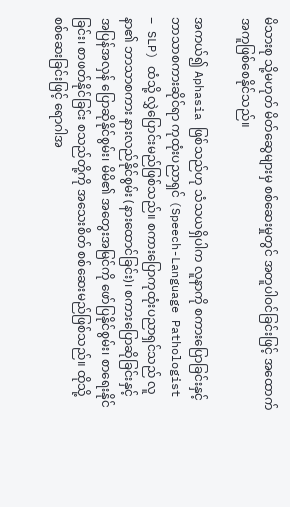မိသားစု သို့မဟုတ် မိတ်ဆွေများမှ စစ်ဆေးမှုတွင် အတူပါဝင်ခြင်းဖြင့် အထောက်အကူဖြစ်စေနိုင်သည်။

အကယ်၍ Aphasia ဖြစ်သည်ဟု သံသယရှိပါက လူနာကို စကားပြောခြင်းနှင့် ဘာသာစကားဆိုင်ရာ ကုထုံးပညာရှင် (Speech-Language Pathologist – SLP) ထံသို့ လွှဲပြောင်းမည်ဖြစ်သည်။ စကားပြောကုထုံးပညာရှင်သည် လူနာ၏ ဘာသာစကား နားလည်နိုင်စွမ်း (နားထောင်ခြင်း)၊ စကားပြောဆိုခြင်းနှင့် အပြန်အလှန် ပြောဆိုနိုင်စွမ်း၊ မိမိ၏ အတွေးအမြင်ကို ဖော်ပြနိုင်စွမ်း၊ စာရေးနိုင်ခြင်း၊ စာဖတ်နိုင်ခြင်း စသည်တို့ကို အသေးစိတ် စစ်ဆေးမည်ဖြစ်သည်။ ထိုသို့ စစ်ဆေးခြင်းဖြင့် ရောဂါအ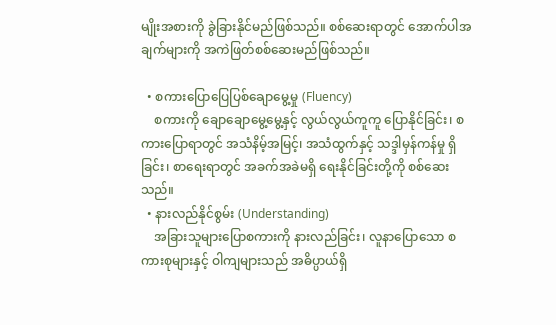မျိုးအစားကို ခွဲခြားနိုင်မည်ဖြစ်သည်။ စစ်ဆေးရာတွင် အောက်ပါအချက်များကို အကဲဖြတ်စစ်ဆေးမည်ဖြစ်သည်။

  • စကားပြောပြေပြစ်ချောမွေ့မှု (Fluency)
    စကားကို ချောချောမွေ့မွေ့နှင့် လွယ်လွယ်ကူကူ ပြောနိုင်ခြင်း၊ စကားပြောရာတွင် အသံနိမ့်အမြင့်၊ အသံထွက်နှင့် သဒ္ဒါမှန်ကန်မှု ရှိခြင်း၊ စာရေးရာတွင် အခက်အခဲမရှိ ရေးနိုင်ခြင်းတို့ကို စစ်ဆေးသည်။
  • နားလည်နိုင်စွမ်း (Understanding)
    အခြားသူများပြောစကားကို နားလည်ခြင်း၊ လူနာပြောသော စကားစုများနှင့် ဝါကျများသည် အဓိပ္ပာယ်ရှိ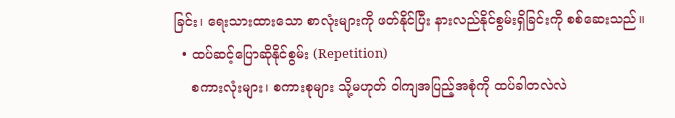ခြင်း၊ ရေးသားထားသော စာလုံးများကို ဖတ်နိုင်ပြီး နားလည်နိုင်စွမ်းရှိခြင်းကို စစ်ဆေးသည်။
  • ထပ်ဆင့်ပြောဆိုနိုင်စွမ်း (Repetition)
    စကားလုံးများ၊ စကားစုများ သို့မဟုတ် ဝါကျအပြည့်အစုံကို ထပ်ခါတလဲလဲ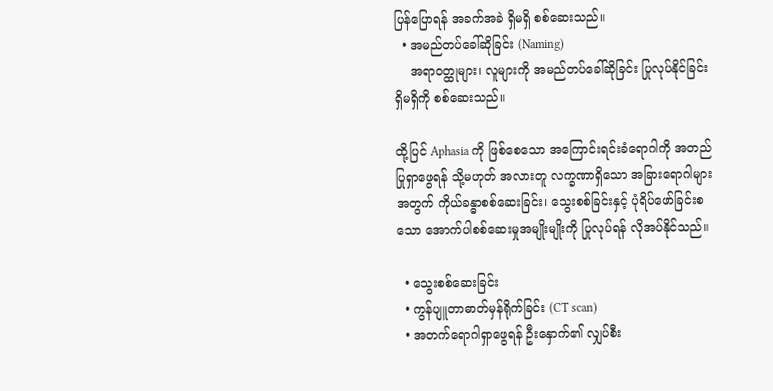ပြန်ပြောရန် အခက်အခဲ ရှိမရှိ စစ်ဆေးသည်။
  • အမည်တပ်ခေါ်ဆိုခြင်း (Naming)
    အရာဝတ္ထုများ၊ လူများကို အမည်တပ်ခေါ်ဆိုခြင်း ပြုလုပ်နိုင်ခြင်း ရှိမရှိကို စစ်ဆေးသည်။

ထို့ပြင် Aphasia ကို ဖြစ်စေသော အကြောင်းရင်းခံရောဂါကို အတည်ပြုရှာဖွေရန် သို့မဟုတ် အလားတူ လက္ခဏာရှိသော အခြားရောဂါများအတွက် ကိုယ်ခန္ဓာစစ်ဆေးခြင်း၊ သွေးစစ်ခြင်းနှင့် ပုံရိပ်ဖော်ခြင်းစသော အောက်ပါစစ်ဆေးမှုအမျိုးမျိုးကို ပြုလုပ်ရန် လိုအပ်နိုင်သည်။

  • သွေးစစ်ဆေးခြင်း
  • ကွန်ပျူတာဓာတ်မှန်ရိုက်ခြင်း (CT scan)
  • အတက်ရောဂါရှာဖွေရန် ဦးနှောက်၏ လျှပ်စီး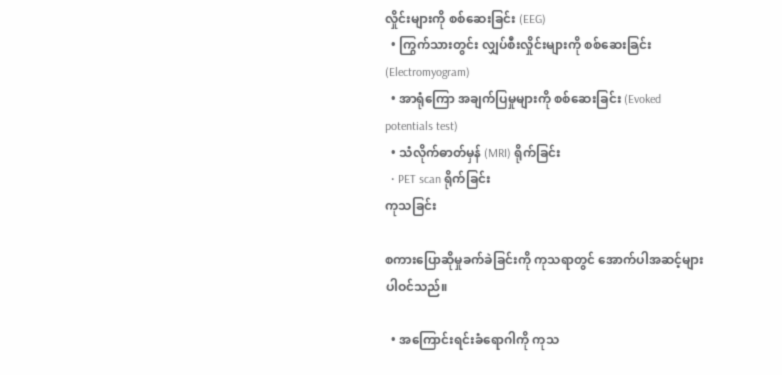လှိုင်းများကို စစ်ဆေးခြင်း (EEG)
  • ကြွက်သားတွင်း လျှပ်စီးလှိုင်းများကို စစ်ဆေးခြင်း (Electromyogram)
  • အာရုံကြော အချက်ပြမှုများကို စစ်ဆေးခြင်း (Evoked potentials test)
  • သံလိုက်ဓာတ်မှန် (MRI) ရိုက်ခြင်း
  • PET scan ရိုက်ခြင်း
ကုသခြင်း

စကားပြောဆိုမှုခက်ခဲခြင်းကို ကုသရာတွင် အောက်ပါအဆင့်များ ပါဝင်သည်။

  • အကြောင်းရင်းခံရောဂါကို ကုသ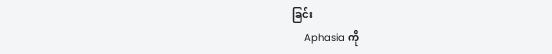ခြင်း
    Aphasia ကို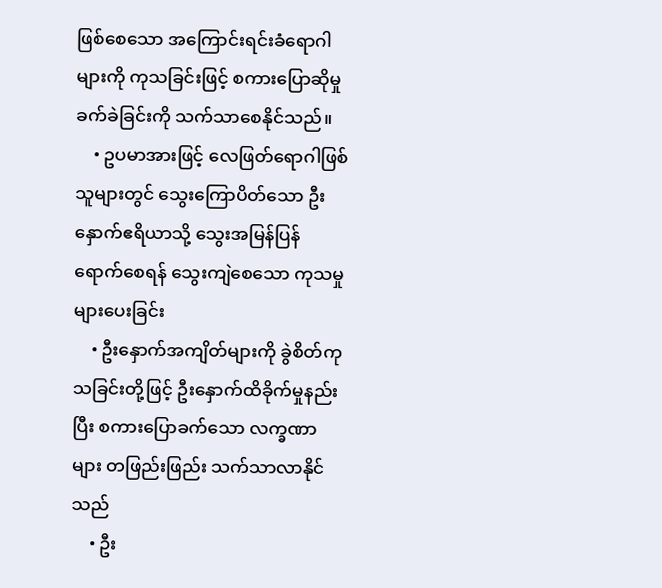ဖြစ်စေသော အကြောင်းရင်းခံရောဂါများကို ကုသခြင်းဖြင့် စကားပြောဆိုမှုခက်ခဲခြင်းကို သက်သာစေနိုင်သည်။
    • ဥပမာအားဖြင့် လေဖြတ်ရောဂါဖြစ်သူများတွင် သွေးကြောပိတ်သော ဦးနှောက်ဧရိယာသို့ သွေးအမြန်ပြန်ရောက်စေရန် သွေးကျဲစေသော ကုသမှုများပေးခြင်း
    • ဦးနှောက်အကျိတ်များကို ခွဲစိတ်ကုသခြင်းတို့ဖြင့် ဦးနှောက်ထိခိုက်မှုနည်းပြီး စကားပြောခက်သော လက္ခဏာများ တဖြည်းဖြည်း သက်သာလာနိုင်သည်
    • ဦး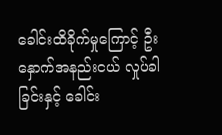ခေါင်းထိခိုက်မှုကြောင့် ဦးနှောက်အနည်းငယ် လှုပ်ခါခြင်းနှင့် ခေါင်း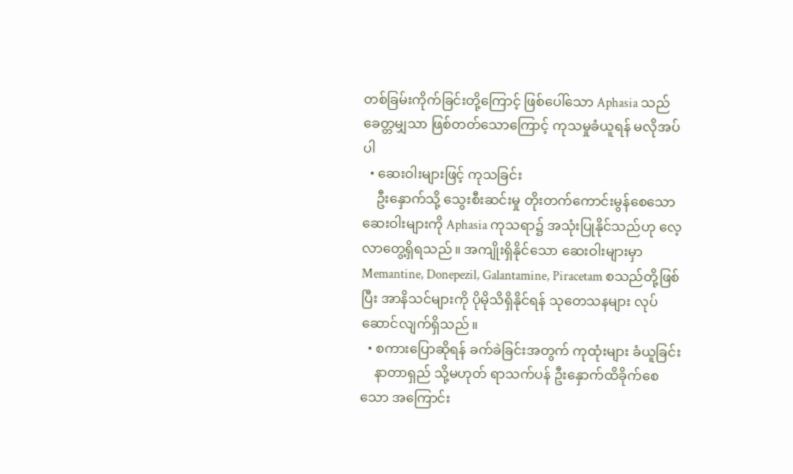တစ်ခြမ်းကိုက်ခြင်းတို့ကြောင့် ဖြစ်ပေါ်သော Aphasia သည် ခေတ္တမျှသာ ဖြစ်တတ်သောကြောင့် ကုသမှုခံယူရန် မလိုအပ်ပါ
  • ဆေးဝါးများဖြင့် ကုသခြင်း
    ဦးနှောက်သို့ သွေးစီးဆင်းမှု တိုးတက်ကောင်းမွန်စေသော ဆေးဝါးများကို Aphasia ကုသရာ၌ အသုံးပြုနိုင်သည်ဟု လေ့လာတွေ့ရှိရသည်။ အကျိုးရှိနိုင်သော ဆေးဝါးများမှာ Memantine, Donepezil, Galantamine, Piracetam စသည်တို့ဖြစ်ပြီး အာနိသင်များကို ပိုမိုသိရှိနိုင်ရန် သုတေသနများ လုပ်ဆောင်လျက်ရှိသည်။
  • စကားပြောဆိုရန် ခက်ခဲခြင်းအတွက် ကုထုံးများ ခံယူခြင်း
    နာတာရှည် သို့မဟုတ် ရာသက်ပန် ဦးနှောက်ထိခိုက်စေသော အကြောင်း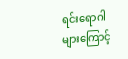ရင်းရောဂါများကြောင့်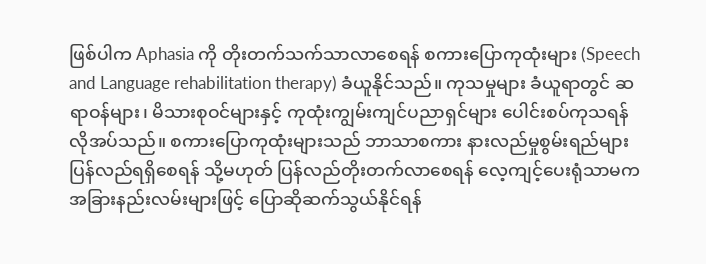ဖြစ်ပါက Aphasia ကို တိုးတက်သက်သာလာစေရန် စကားပြောကုထုံးများ (Speech and Language rehabilitation therapy) ခံယူနိုင်သည်။ ကုသမှုများ ခံယူရာတွင် ဆရာဝန်များ၊ မိသားစုဝင်များနှင့် ကုထုံးကျွမ်းကျင်ပညာရှင်များ ပေါင်းစပ်ကုသရန် လိုအပ်သည်။ စကားပြောကုထုံးများသည် ဘာသာစကား နားလည်မှုစွမ်းရည်များ ပြန်လည်ရရှိစေရန် သို့မဟုတ် ပြန်လည်တိုးတက်လာစေရန် လေ့ကျင့်ပေးရုံသာမက အခြားနည်းလမ်းများဖြင့် ပြောဆိုဆက်သွယ်နိုင်ရန်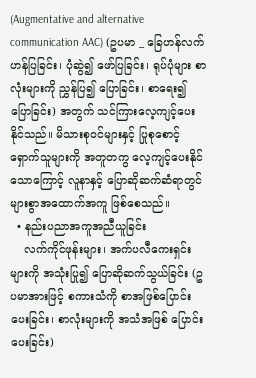(Augmentative and alternative communication AAC) (ဥပမာ _ ခြေဟန်လက်ဟန်ပြခြင်း၊ ပုံဆွဲ၍ ဖော်ပြခြင်း၊ ရုပ်ပုံများ စာလုံးများကို ညွှန်ပြ၍ ပြောခြင်း၊ စာရေး၍ ပြောခြင်း) အတွက် သင်ကြားလေ့ကျင့်ပေးနိုင်သည်။ မိသားစုဝင်များနှင့် ပြုစုစောင့်ရှောက်သူများကို အတူတကွ‌ လေ့ကျင့်ပေးနိုင်သောကြောင့် လူနာနှင့် ပြောဆိုဆက်ဆံရာတွင် များစွာအထောက်အကူ ဖြစ်စေသည်။
  • နည်းပညာအကူအညီယူခြင်း
    လက်ကိုင်ဖုန်းများ၊ အက်ပလီကေးရှင်းများကို အသုံးပြု၍ ပြောဆိုဆက်သွယ်ခြင်း (ဥပမာအားဖြင့် စကားသံကို စာအဖြစ်ပြောင်းပေးခြင်း၊ စာလုံးများကို အသံအဖြစ် ပြောင်းပေးခြင်း)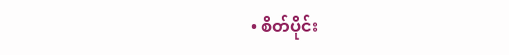• စိတ်ပိုင်း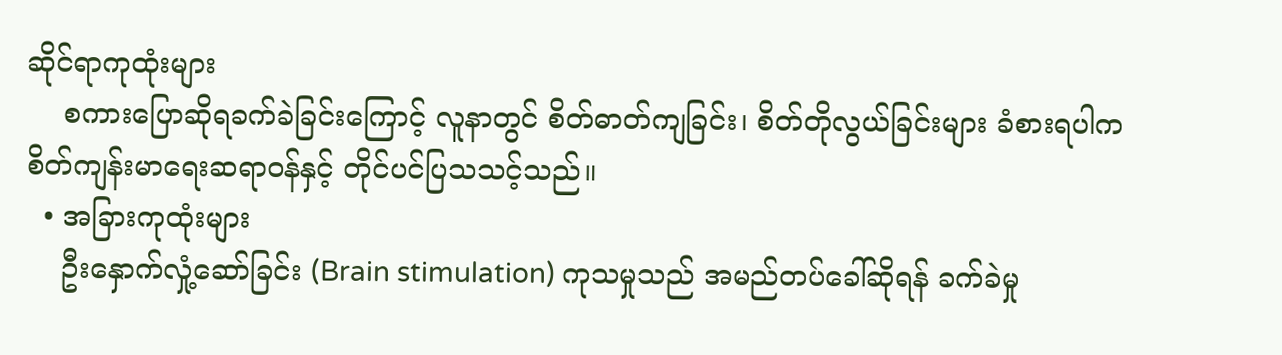ဆိုင်ရာကုထုံးများ
    စကားပြောဆိုရခက်ခဲခြင်းကြောင့် လူနာတွင် စိတ်ဓာတ်ကျခြင်း၊ စိတ်တိုလွယ်ခြင်းများ ခံစားရပါက စိတ်ကျန်းမာရေးဆရာဝန်နှင့် တိုင်ပင်ပြသသင့်သည်။
  • အခြားကုထုံးများ
    ဦးနှောက်လှုံ့ဆော်ခြင်း (Brain stimulation) ကုသမှုသည် အမည်တပ်ခေါ်ဆိုရန် ခက်ခဲမှု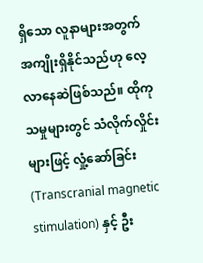ရှိသော လူနာများအတွက် အကျိုးရှိနိုင်သည်ဟု လေ့လာနေဆဲဖြစ်သည်။ ထိုကုသမှုများတွင် သံလိုက်လှိုင်းများဖြင့် လှုံ့ဆော်ခြင်း (Transcranial magnetic stimulation) နှင့် ဦး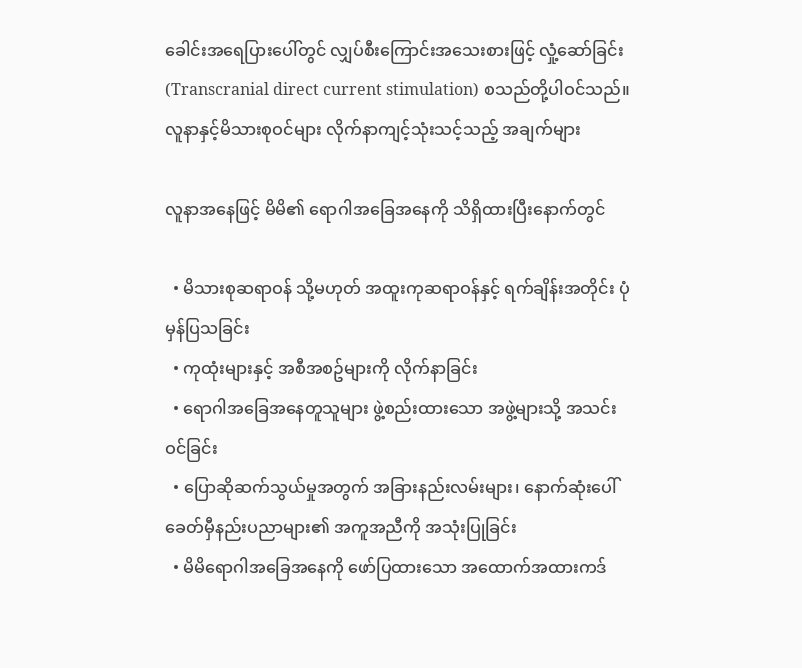ခေါင်းအရေပြားပေါ်တွင် လျှပ်စီးကြောင်းအသေးစားဖြင့် လှုံ့ဆော်ခြင်း (Transcranial direct current stimulation) စသည်တို့ပါဝင်သည်။
လူနာနှင့်မိသားစုဝင်များ လိုက်နာကျင့်သုံးသင့်သည့် အချက်များ

လူနာအနေဖြင့် မိမိ၏ ရောဂါအခြေအနေကို သိရှိထားပြီးနောက်တွင်

  • မိသားစုဆရာဝန် သို့မဟုတ် အထူးကုဆရာဝန်နှင့် ရက်ချိန်းအတိုင်း ပုံမှန်ပြသခြင်း
  • ကုထုံးများနှင့် အစီအစဥ်များကို လိုက်နာခြင်း
  • ရောဂါအခြေအနေတူသူများ ဖွဲ့စည်းထားသော အဖွဲ့များသို့ အသင်းဝင်ခြင်း
  • ပြောဆိုဆက်သွယ်မှုအတွက် အခြားနည်းလမ်းများ၊ နောက်ဆုံးပေါ် ခေတ်မှီနည်းပညာများ၏ အကူအညီကို အသုံးပြုခြင်း
  • မိမိရောဂါအခြေအနေကို ဖော်ပြထားသော အထောက်အထားကဒ်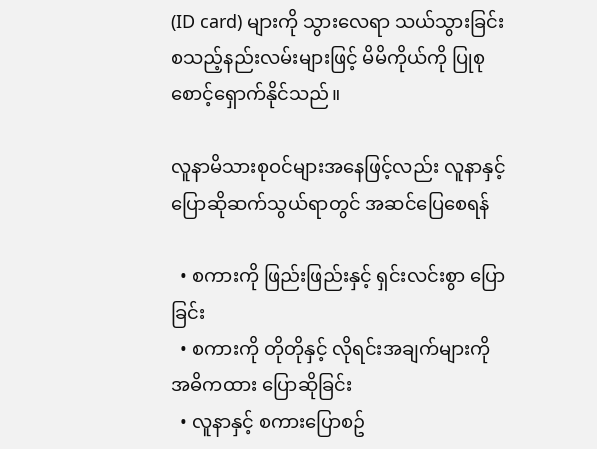(ID card) များကို သွားလေရာ သယ်သွားခြင်း စသည့်နည်းလမ်းများဖြင့် မိမိကိုယ်ကို ပြုစုစောင့်ရှောက်နိုင်သည်။

လူနာမိသားစုဝင်များအနေဖြင့်လည်း လူနာနှင့် ပြောဆိုဆက်သွယ်ရာတွင် အဆင်ပြေစေရန်

  • စကားကို ဖြည်းဖြည်းနှင့် ရှင်းလင်းစွာ ပြောခြင်း
  • စကားကို တိုတိုနှင့် လိုရင်းအချက်များကို အဓိကထား ပြောဆိုခြင်း
  • လူနာနှင့် စကားပြောစဥ်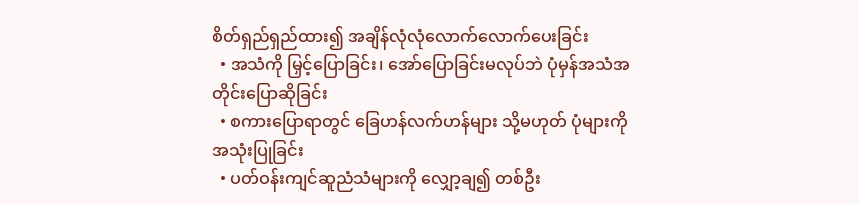စိတ်ရှည်ရှည်ထား၍ အချိန်လုံလုံလောက်လောက်ပေးခြင်း
  • အသံကို မြှင့်ပြောခြင်း၊ အော်ပြောခြင်းမလုပ်ဘဲ ပုံမှန်အသံအတိုင်းပြောဆိုခြင်း
  • စကားပြောရာတွင် ခြေဟန်လက်ဟန်များ သို့မဟုတ် ပုံများကို အသုံးပြုခြင်း
  • ပတ်ဝန်းကျင်ဆူညံသံများကို လျှော့ချ၍ တစ်ဦး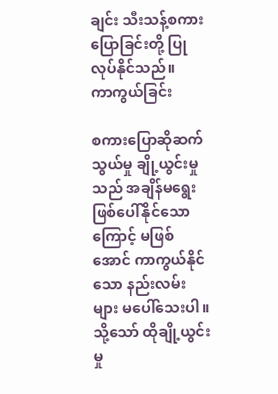ချင်း သီးသန့်စကားပြောခြင်းတို့ ပြုလုပ်နိုင်သည်။
ကာကွယ်ခြင်း

စကားပြောဆိုဆက်သွယ်မှု ချို့ယွင်းမှုသည် အချိန်မရွေးဖြစ်ပေါ်နိုင်သောကြောင့် မဖြစ်အောင် ကာကွယ်နိုင်သော နည်းလမ်းများ မပေါ်သေးပါ။ သို့သော် ထိုချို့ယွင်းမှု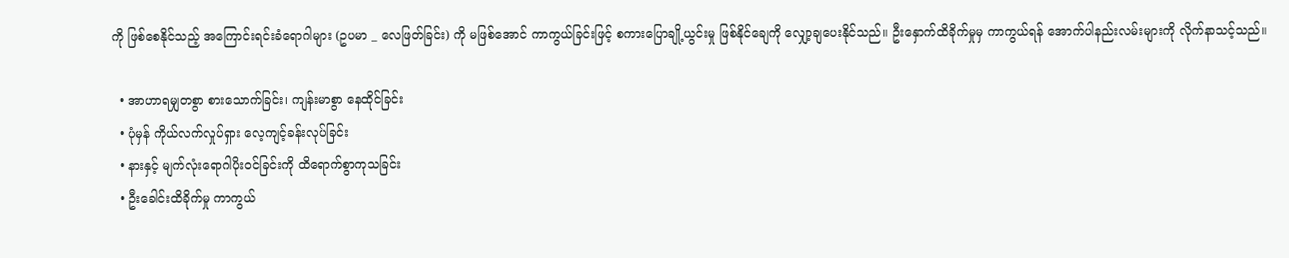ကို ဖြစ်စေနိုင်သည့် အကြောင်းရင်းခံရောဂါများ (ဥပမာ _ လေဖြတ်ခြင်း) ကို မဖြစ်အောင် ကာကွယ်ခြင်းဖြင့် စကားပြောချို့ယွင်းမှု ဖြစ်နိုင်ချေကို လျှော့ချပေးနိုင်သည်။ ဦးနှောက်ထိခိုက်မှုမှ ကာကွယ်ရန် အောက်ပါနည်းလမ်းများကို လိုက်နာသင့်သည်။

  • အာဟာရမျှတစွာ စားသောက်ခြင်း၊ ကျန်းမာစွာ နေထိုင်ခြင်း
  • ပုံမှန် ကိုယ်လက်လှုပ်ရှား လေ့ကျင့်ခန်းလုပ်ခြင်း
  • နားနှင့် မျက်လုံးရောဂါပိုးဝင်ခြင်းကို ထိရောက်စွာကုသခြင်း
  • ဦးခေါင်းထိခိုက်မှု ကာကွယ်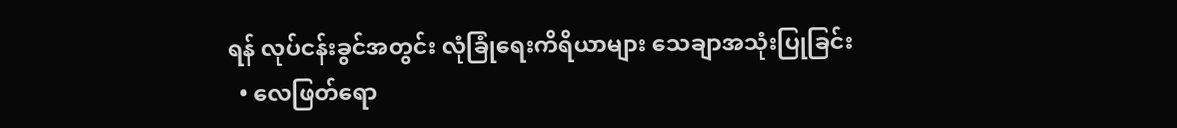ရန် လုပ်ငန်းခွင်အတွင်း လုံခြုံရေးကိရိယာများ သေချာအသုံးပြုခြင်း
  • လေဖြတ်ရော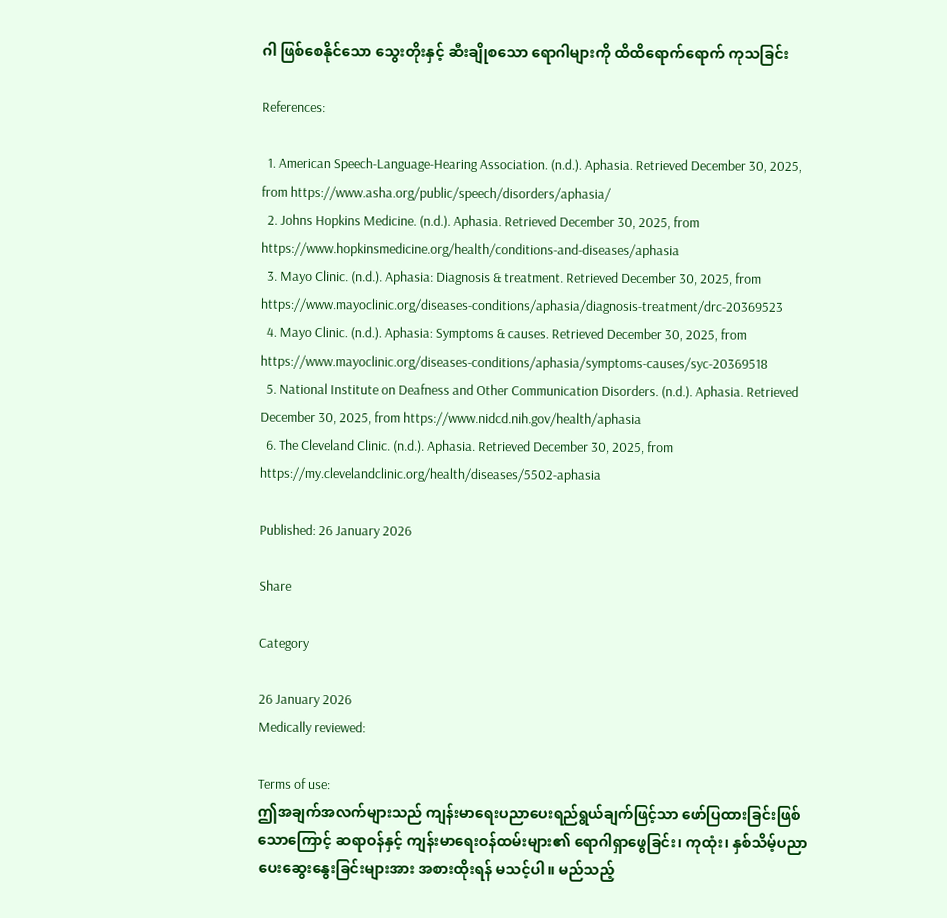ဂါ ဖြစ်စေနိုင်သော သွေးတိုးနှင့် ဆီးချိုစသော ရောဂါများကို ထိထိရောက်ရောက် ကုသခြင်း

References:

  1. American Speech-Language-Hearing Association. (n.d.). Aphasia. Retrieved December 30, 2025, from https://www.asha.org/public/speech/disorders/aphasia/
  2. Johns Hopkins Medicine. (n.d.). Aphasia. Retrieved December 30, 2025, from https://www.hopkinsmedicine.org/health/conditions-and-diseases/aphasia
  3. Mayo Clinic. (n.d.). Aphasia: Diagnosis & treatment. Retrieved December 30, 2025, from https://www.mayoclinic.org/diseases-conditions/aphasia/diagnosis-treatment/drc-20369523
  4. Mayo Clinic. (n.d.). Aphasia: Symptoms & causes. Retrieved December 30, 2025, from https://www.mayoclinic.org/diseases-conditions/aphasia/symptoms-causes/syc-20369518
  5. National Institute on Deafness and Other Communication Disorders. (n.d.). Aphasia. Retrieved December 30, 2025, from https://www.nidcd.nih.gov/health/aphasia
  6. The Cleveland Clinic. (n.d.). Aphasia. Retrieved December 30, 2025, from https://my.clevelandclinic.org/health/diseases/5502-aphasia

Published: 26 January 2026

Share

Category

26 January 2026
Medically reviewed:

Terms of use:
ဤအချက်အလက်များသည် ကျန်းမာရေးပညာပေးရည်ရွယ်ချက်ဖြင့်သာ ဖော်ပြထားခြင်းဖြစ်သောကြောင့် ဆရာဝန်နှင့် ကျန်းမာရေးဝန်ထမ်းများ၏ ရောဂါရှာဖွေခြင်း၊ ကုထုံး၊ နှစ်သိမ့်ပညာပေးဆွေးနွေးခြင်းများအား အစားထိုးရန် မသင့်ပါ။ မည်သည့်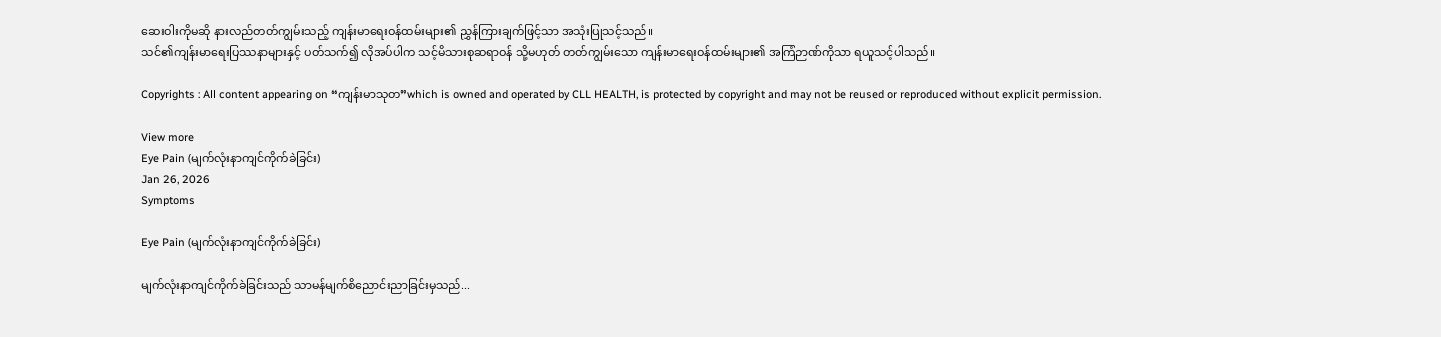ဆေးဝါးကိုမဆို နားလည်တတ်ကျွမ်းသည့် ကျန်းမာရေးဝန်ထမ်းများ၏ ညွှန်ကြားချက်ဖြင့်သာ အသုံးပြုသင့်သည်။
သင်၏ကျန်းမာရေးပြဿနာများနှင့် ပတ်သက်၍ လိုအပ်ပါက သင့်မိသားစုဆရာဝန် သို့မဟုတ် တတ်ကျွမ်းသော ကျန်းမာရေးဝန်ထမ်းများ၏ အကြံဉာဏ်ကိုသာ ရယူသင့်ပါသည်။

Copyrights : All content appearing on “ကျန်းမာသုတ”which is owned and operated by CLL HEALTH, is protected by copyright and may not be reused or reproduced without explicit permission.

View more
Eye Pain (မျက်လုံးနာကျင်ကိုက်ခဲခြင်း)
Jan 26, 2026
Symptoms

Eye Pain (မျက်လုံးနာကျင်ကိုက်ခဲခြင်း)

မျက်လုံးနာကျင်ကိုက်ခဲခြင်းသည် သာမန်မျက်စိညောင်းညာခြင်းမှသည်...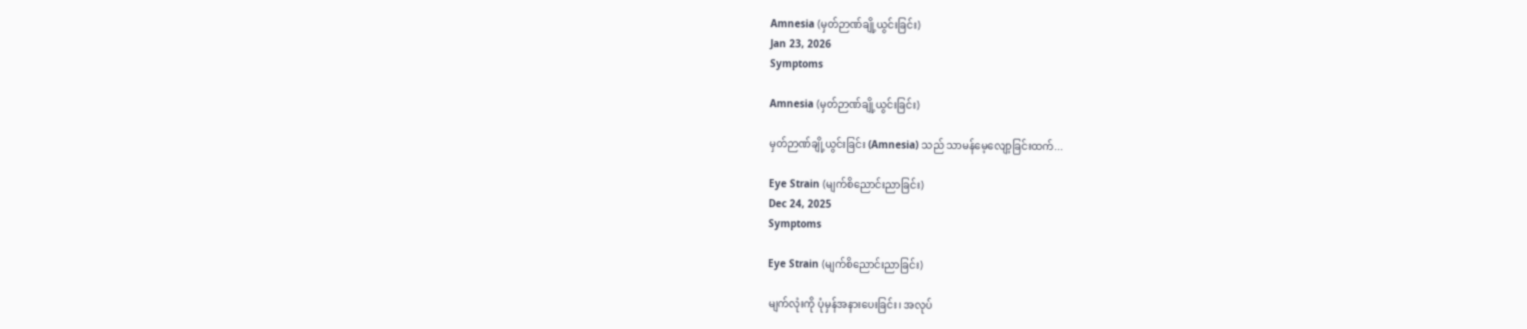Amnesia (မှတ်ဉာဏ်ချို့ယွင်းခြင်း)
Jan 23, 2026
Symptoms

Amnesia (မှတ်ဉာဏ်ချို့ယွင်းခြင်း)

မှတ်ဉာဏ်ချို့ယွင်းခြင်း (Amnesia) သည် သာမန်မေ့လျော့ခြင်းထက်...

Eye Strain (မျက်စိညောင်းညာခြင်း)
Dec 24, 2025
Symptoms

Eye Strain (မျက်စိညောင်းညာခြင်း)

မျက်လုံးကို ပုံမှန်အနားပေးခြင်း၊ အလုပ်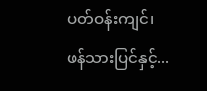ပတ်ဝန်းကျင်၊ ဖန်သားပြင်နှင့်...